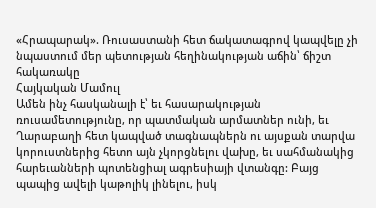«Հրապարակ». Ռուսաստանի հետ ճակատագրով կապվելը չի նպաստում մեր պետության հեղինակության աճին՝ ճիշտ հակառակը
Հայկական Մամուլ
Ամեն ինչ հասկանալի է՝ եւ հասարակության ռուսամետությունը, որ պատմական արմատներ ունի, եւ Ղարաբաղի հետ կապված տագնապներն ու այսքան տարվա կորուստներից հետո այն չկորցնելու վախը, եւ սահմանակից հարեւանների պոտենցիալ ագրեսիայի վտանգը: Բայց պապից ավելի կաթոլիկ լինելու, իսկ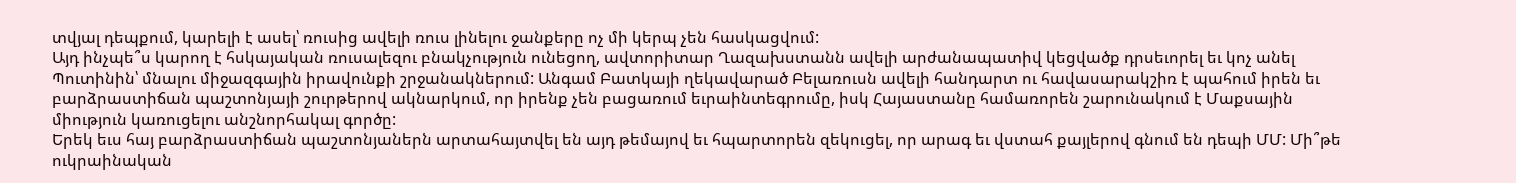տվյալ դեպքում, կարելի է ասել՝ ռուսից ավելի ռուս լինելու ջանքերը ոչ մի կերպ չեն հասկացվում:
Այդ ինչպե՞ս կարող է հսկայական ռուսալեզու բնակչություն ունեցող, ավտորիտար Ղազախստանն ավելի արժանապատիվ կեցվածք դրսեւորել եւ կոչ անել Պուտինին՝ մնալու միջազգային իրավունքի շրջանակներում: Անգամ Բատկայի ղեկավարած Բելառուսն ավելի հանդարտ ու հավասարակշիռ է պահում իրեն եւ բարձրաստիճան պաշտոնյայի շուրթերով ակնարկում, որ իրենք չեն բացառում եւրաինտեգրումը, իսկ Հայաստանը համառորեն շարունակում է Մաքսային միություն կառուցելու անշնորհակալ գործը:
Երեկ եւս հայ բարձրաստիճան պաշտոնյաներն արտահայտվել են այդ թեմայով եւ հպարտորեն զեկուցել, որ արագ եւ վստահ քայլերով գնում են դեպի ՄՄ: Մի՞թե ուկրաինական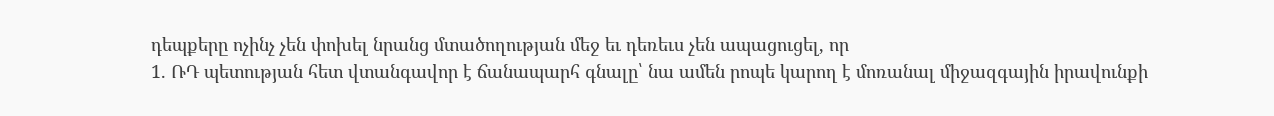դեպքերը ոչինչ չեն փոխել նրանց մտածողության մեջ եւ դեռեւս չեն ապացուցել, որ
1. ՌԴ պետության հետ վտանգավոր է ճանապարհ գնալը՝ նա ամեն րոպե կարող է մոռանալ միջազգային իրավունքի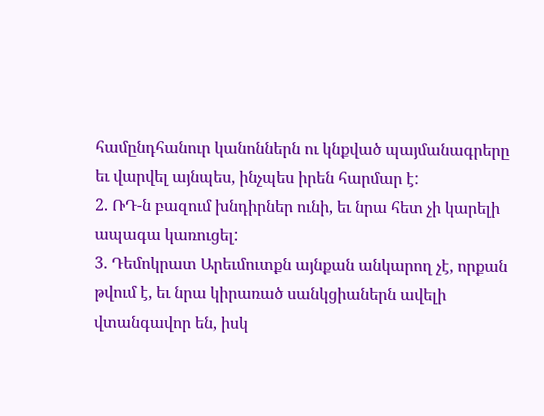համընդհանուր կանոններն ու կնքված պայմանագրերը եւ վարվել այնպես, ինչպես իրեն հարմար է:
2. ՌԴ-ն բազում խնդիրներ ունի, եւ նրա հետ չի կարելի ապագա կառուցել:
3. Դեմոկրատ Արեւմուտքն այնքան անկարող չէ, որքան թվում է, եւ նրա կիրառած սանկցիաներն ավելի վտանգավոր են, իսկ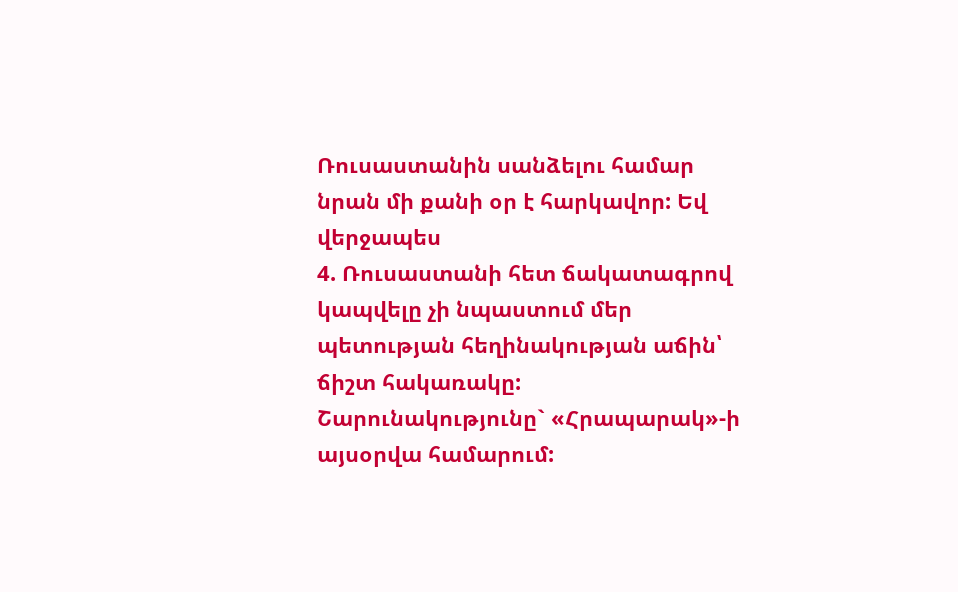Ռուսաստանին սանձելու համար նրան մի քանի օր է հարկավոր: Եվ վերջապես
4. Ռուսաստանի հետ ճակատագրով կապվելը չի նպաստում մեր պետության հեղինակության աճին՝ ճիշտ հակառակը:
Շարունակությունը` «Հրապարակ»-ի այսօրվա համարում: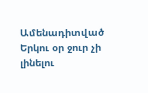Ամենադիտված
Երկու օր ջուր չի լինելու